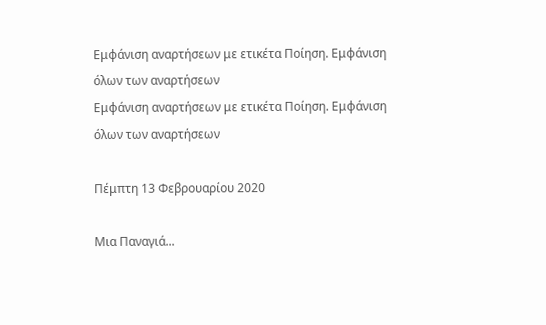Εμφάνιση αναρτήσεων με ετικέτα Ποίηση. Εμφάνιση όλων των αναρτήσεων
Εμφάνιση αναρτήσεων με ετικέτα Ποίηση. Εμφάνιση όλων των αναρτήσεων

Πέμπτη 13 Φεβρουαρίου 2020

Μια Παναγιά...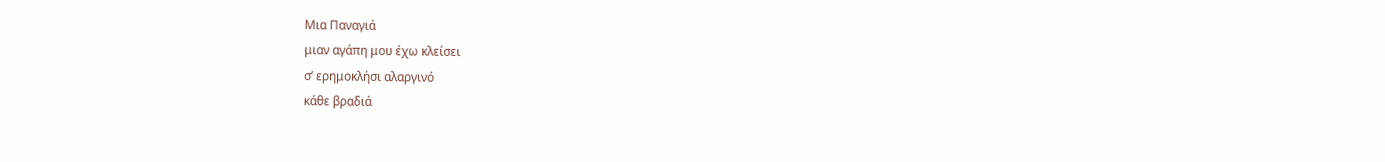Μια Παναγιά
μιαν αγάπη μου έχω κλείσει
σ’ ερημοκλήσι αλαργινό
κάθε βραδιά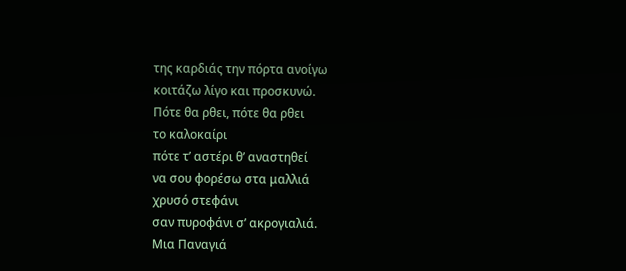της καρδιάς την πόρτα ανοίγω
κοιτάζω λίγο και προσκυνώ.
Πότε θα ρθει, πότε θα ρθει
το καλοκαίρι
πότε τ’ αστέρι θ’ αναστηθεί
να σου φορέσω στα μαλλιά
χρυσό στεφάνι
σαν πυροφάνι σ’ ακρογιαλιά.
Μια Παναγιά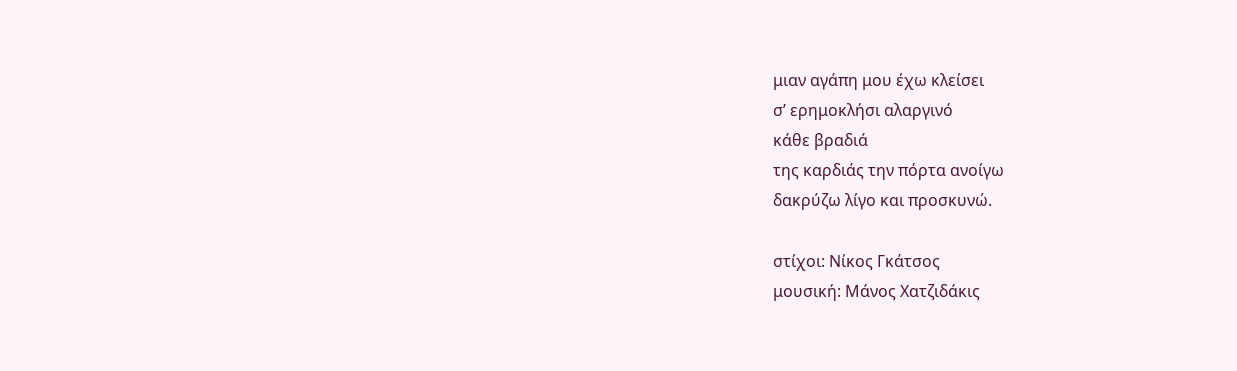μιαν αγάπη μου έχω κλείσει
σ’ ερημοκλήσι αλαργινό
κάθε βραδιά
της καρδιάς την πόρτα ανοίγω
δακρύζω λίγο και προσκυνώ.

στίχοι: Νίκος Γκάτσος
μουσική: Μάνος Χατζιδάκις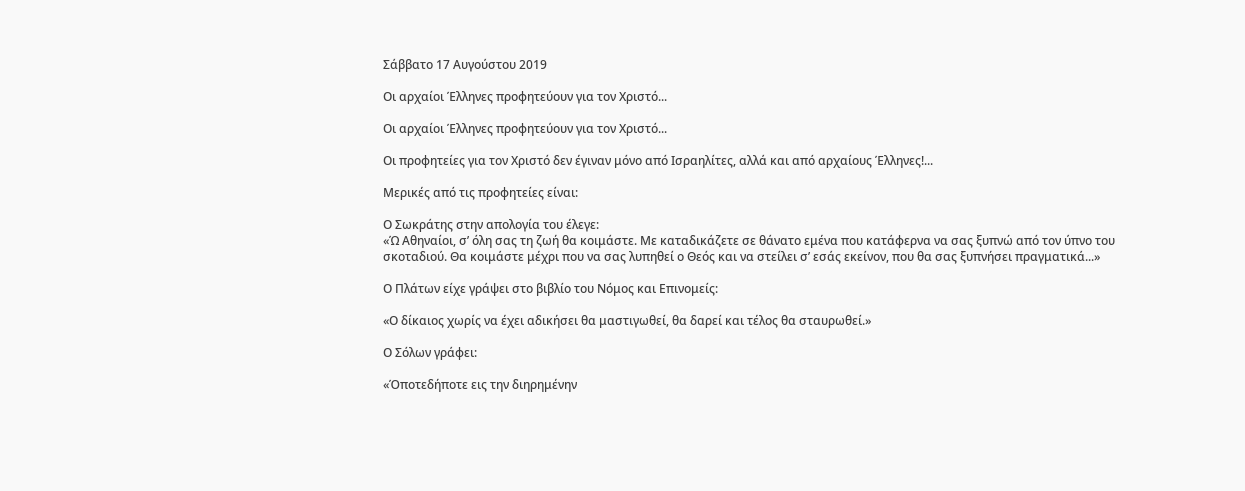Σάββατο 17 Αυγούστου 2019

Οι αρχαίοι Έλληνες προφητεύουν για τον Χριστό...

Οι αρχαίοι Έλληνες προφητεύουν για τον Χριστό...

Οι προφητείες για τον Χριστό δεν έγιναν μόνο από Ισραηλίτες, αλλά και από αρχαίους Έλληνες!...

Μερικές από τις προφητείες είναι:

Ο Σωκράτης στην απολογία του έλεγε:
«Ώ Αθηναίοι, σ’ όλη σας τη ζωή θα κοιμάστε. Με καταδικάζετε σε θάνατο εμένα που κατάφερνα να σας ξυπνώ από τον ύπνο του σκοταδιού. Θα κοιμάστε μέχρι που να σας λυπηθεί ο Θεός και να στείλει σ’ εσάς εκείνον, που θα σας ξυπνήσει πραγματικά...»

Ο Πλάτων είχε γράψει στο βιβλίο του Νόμος και Επινομείς:

«Ο δίκαιος χωρίς να έχει αδικήσει θα μαστιγωθεί, θα δαρεί και τέλος θα σταυρωθεί.»

Ο Σόλων γράφει:

«Όποτεδήποτε εις την διηρημένην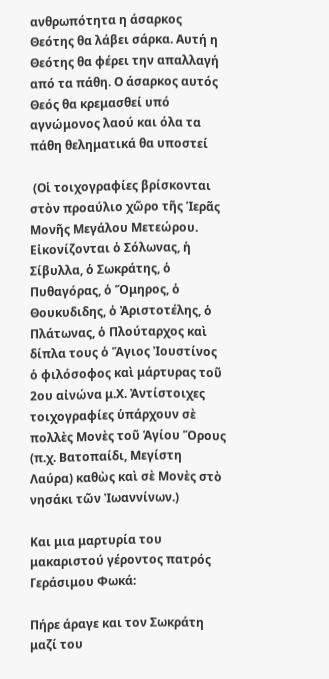ανθρωπότητα η άσαρκος Θεότης θα λάβει σάρκα. Αυτή η Θεότης θα φέρει την απαλλαγή από τα πάθη. Ο άσαρκος αυτός Θεός θα κρεμασθεί υπό αγνώμονος λαού και όλα τα πάθη θεληματικά θα υποστεί

 (Οἱ τοιχογραφίες βρίσκονται στὸν προαύλιο χῶρο τῆς Ἱερᾶς Μονῆς Μεγάλου Μετεώρου. Εἰκονίζονται ὁ Σόλωνας, ἡ Σίβυλλα, ὁ Σωκράτης, ὁ Πυθαγόρας, ὁ Ὅμηρος, ὁ Θουκυδιδης, ὁ Ἀριστοτέλης, ὁ Πλάτωνας, ὁ Πλούταρχος καὶ δίπλα τους ὁ Ἅγιος Ἰουστίνος ὁ φιλόσοφος καὶ μάρτυρας τοῦ 2ου αἰνώνα μ.Χ. Ἀντίστοιχες τοιχογραφίες ὑπάρχουν σὲ πολλὲς Μονὲς τοῦ Ἁγίου Ὅρους (π.χ. Βατοπαίδι, Μεγίστη Λαύρα) καθὼς καὶ σὲ Μονὲς στὸ νησάκι τῶν Ἰωαννίνων.)

Και μια μαρτυρία του μακαριστού γέροντος πατρός Γεράσιμου Φωκά:

Πήρε άραγε και τον Σωκράτη μαζί του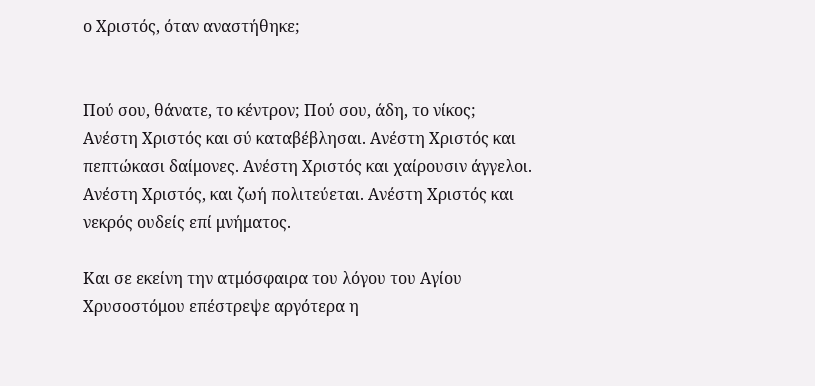ο Χριστός, όταν αναστήθηκε;


Πού σου, θάνατε, το κέντρον; Πού σου, άδη, το νίκος; Ανέστη Χριστός και σύ καταβέβλησαι. Ανέστη Χριστός και πεπτώκασι δαίμονες. Ανέστη Χριστός και χαίρουσιν άγγελοι. Ανέστη Χριστός, και ζωή πολιτεύεται. Ανέστη Χριστός και νεκρός ουδείς επί μνήματος.

Και σε εκείνη την ατμόσφαιρα του λόγου του Αγίου Χρυσοστόμου επέστρεψε αργότερα η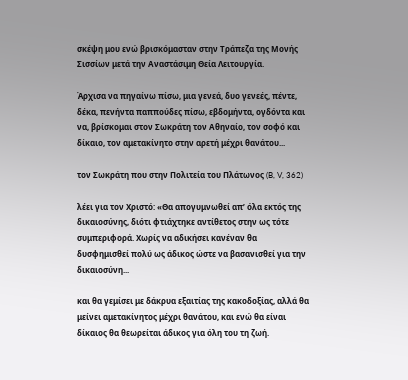σκέψη μου ενώ βρισκόμασταν στην Τράπεζα της Μονής Σισσίων μετά την Αναστάσιμη Θεία Λειτουργία.

Άρχισα να πηγαίνω πίσω, μια γενεά, δυο γενεές, πέντε, δέκα, πενήντα παππούδες πίσω, εβδομήντα, ογδόντα και να, βρίσκομαι στον Σωκράτη τον Αθηναίο, τον σοφό και δίκαιο, τον αμετακίνητο στην αρετή μέχρι θανάτου...

τον Σωκράτη που στην Πολιτεία του Πλάτωνος (B, V, 362)

λέει για τον Χριστό: «Θα απογυμνωθεί απ’ όλα εκτός της δικαιοσύνης, διότι φτιάχτηκε αντίθετος στην ως τότε συμπεριφορά. Χωρίς να αδικήσει κανέναν θα δυσφημισθεί πολύ ως άδικος ώστε να βασανισθεί για την δικαιοσύνη...

και θα γεμίσει με δάκρυα εξαιτίας της κακοδοξίας, αλλά θα μείνει αμετακίνητος μέχρι θανάτου, και ενώ θα είναι δίκαιος θα θεωρείται άδικος για όλη του τη ζωή.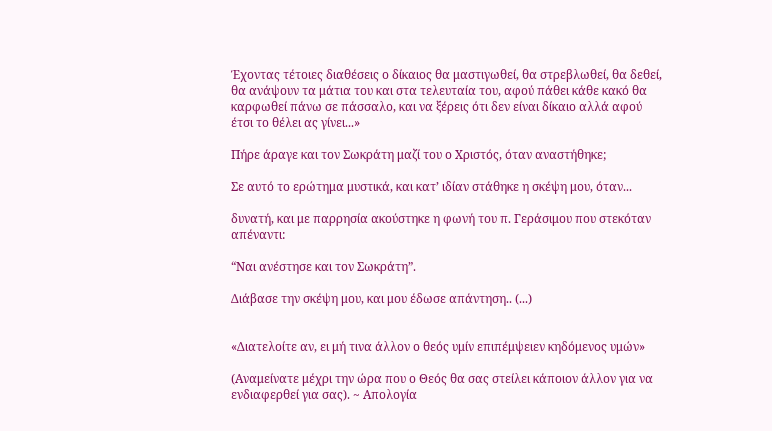Έχοντας τέτοιες διαθέσεις ο δίκαιος θα μαστιγωθεί, θα στρεβλωθεί, θα δεθεί, θα ανάψουν τα μάτια του και στα τελευταία του, αφού πάθει κάθε κακό θα καρφωθεί πάνω σε πάσσαλο, και να ξέρεις ότι δεν είναι δίκαιο αλλά αφού έτσι το θέλει ας γίνει...»

Πήρε άραγε και τον Σωκράτη μαζί του ο Χριστός, όταν αναστήθηκε;

Σε αυτό το ερώτημα μυστικά, και κατ’ ιδίαν στάθηκε η σκέψη μου, όταν...

δυνατή, και με παρρησία ακούστηκε η φωνή του π. Γεράσιμου που στεκόταν απέναντι:

“Ναι ανέστησε και τον Σωκράτη”.

Διάβασε την σκέψη μου, και μου έδωσε απάντηση.. (...)


«Διατελοίτε αν, ει μή τινα άλλον ο θεός υμίν επιπέμψειεν κηδόμενος υμών»

(Αναμείνατε μέχρι την ώρα που ο Θεός θα σας στείλει κάποιον άλλον για να ενδιαφερθεί για σας). ~ Απολογία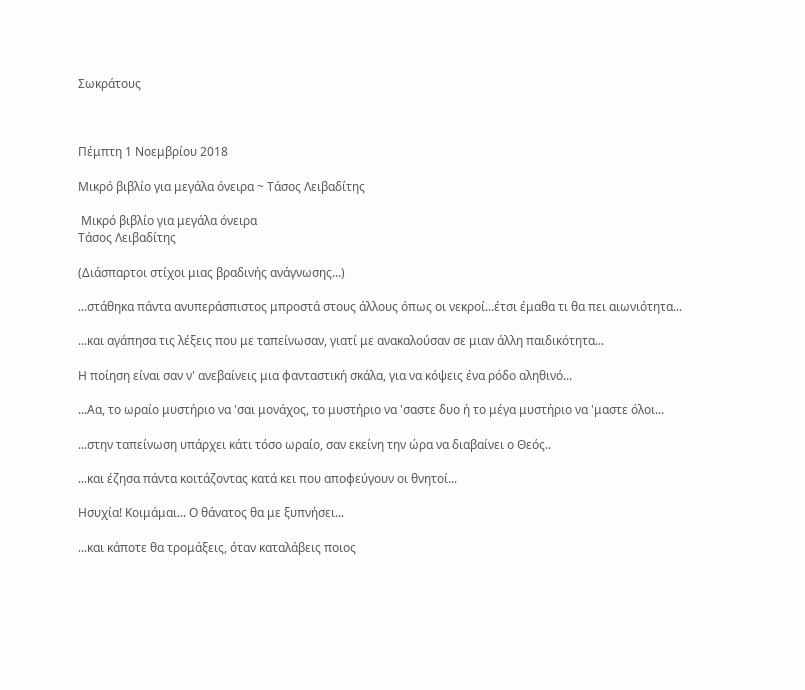Σωκράτους



Πέμπτη 1 Νοεμβρίου 2018

Μικρό βιβλίο για μεγάλα όνειρα ~ Τάσος Λειβαδίτης

 Μικρό βιβλίο για μεγάλα όνειρα
Τάσος Λειβαδίτης

(Διάσπαρτοι στίχοι μιας βραδινής ανάγνωσης...)

...στάθηκα πάντα ανυπεράσπιστος μπροστά στους άλλους όπως οι νεκροί...έτσι έμαθα τι θα πει αιωνιότητα...

...και αγάπησα τις λέξεις που με ταπείνωσαν, γιατί με ανακαλούσαν σε μιαν άλλη παιδικότητα...

Η ποίηση είναι σαν ν' ανεβαίνεις μια φανταστική σκάλα, για να κόψεις ένα ρόδο αληθινό...

...Αα, το ωραίο μυστήριο να 'σαι μονάχος, το μυστήριο να 'σαστε δυο ή το μέγα μυστήριο να 'μαστε όλοι...

...στην ταπείνωση υπάρχει κάτι τόσο ωραίο, σαν εκείνη την ώρα να διαβαίνει ο Θεός..

...και έζησα πάντα κοιτάζοντας κατά κει που αποφεύγουν οι θνητοί...

Ησυχία! Κοιμάμαι... Ο θάνατος θα με ξυπνήσει...

...και κάποτε θα τρομάξεις, όταν καταλάβεις ποιος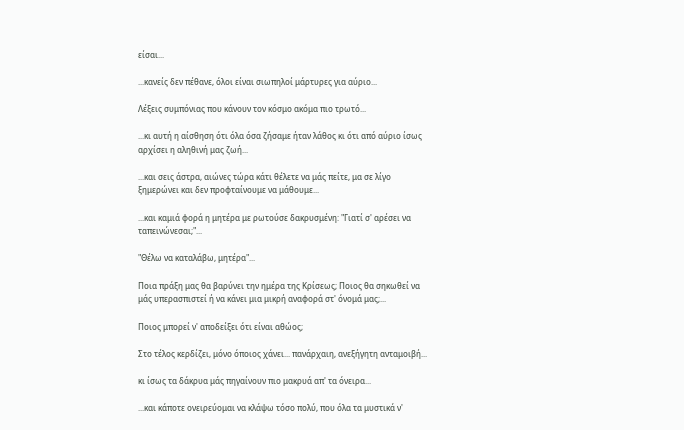είσαι...

...κανείς δεν πέθανε, όλοι είναι σιωπηλοί μάρτυρες για αύριο...

Λέξεις συμπόνιας που κάνουν τον κόσμο ακόμα πιο τρωτό...

...κι αυτή η αίσθηση ότι όλα όσα ζήσαμε ήταν λάθος κι ότι από αύριο ίσως αρχίσει η αληθινή μας ζωή...

...και σεις άστρα, αιώνες τώρα κάτι θέλετε να μάς πείτε, μα σε λίγο ξημερώνει και δεν προφταίνουμε να μάθουμε...

...και καμιά φορά η μητέρα με ρωτούσε δακρυσμένη: "Γιατί σ' αρέσει να ταπεινώνεσαι;"...

"Θέλω να καταλάβω, μητέρα"...

Ποια πράξη μας θα βαρύνει την ημέρα της Κρίσεως; Ποιος θα σηκωθεί να μάς υπερασπιστεί ή να κάνει μια μικρή αναφορά στ' όνομά μας;...

Ποιος μπορεί ν' αποδείξει ότι είναι αθώος;

Στο τέλος κερδίζει, μόνο όποιος χάνει... πανάρχαιη, ανεξήγητη ανταμοιβή...

κι ίσως τα δάκρυα μάς πηγαίνουν πιο μακρυά απ' τα όνειρα...

...και κάποτε ονειρεύομαι να κλάψω τόσο πολύ, που όλα τα μυστικά ν'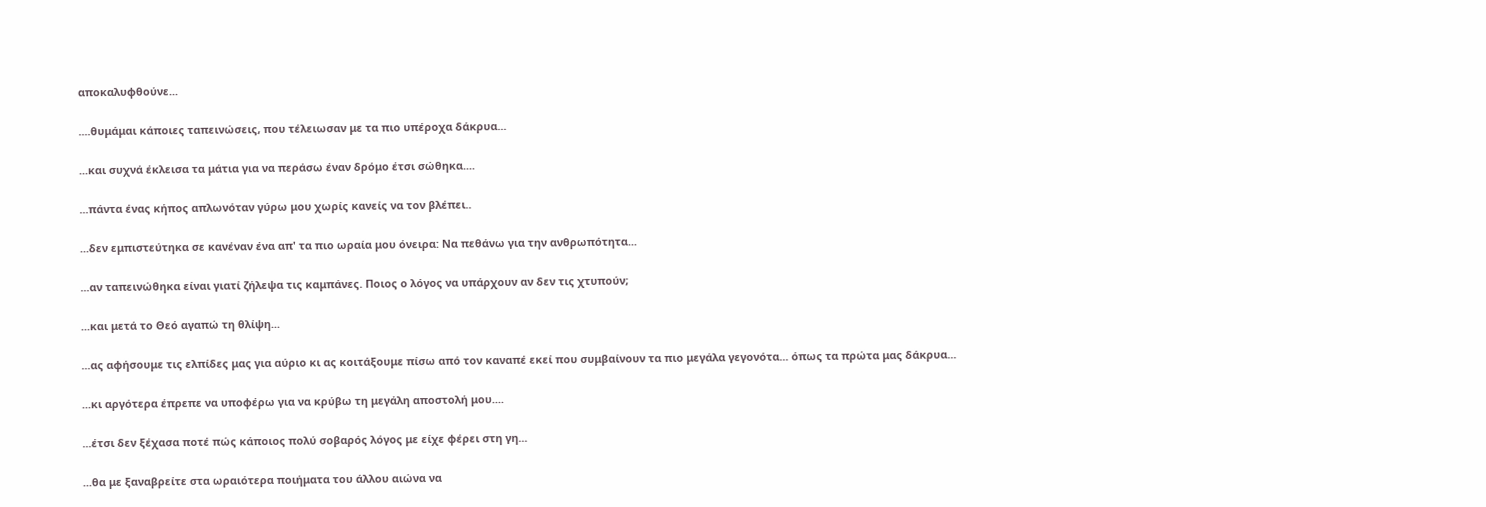αποκαλυφθούνε...

....θυμάμαι κάποιες ταπεινώσεις, που τέλειωσαν με τα πιο υπέροχα δάκρυα...

...και συχνά έκλεισα τα μάτια για να περάσω έναν δρόμο έτσι σώθηκα....

...πάντα ένας κήπος απλωνόταν γύρω μου χωρίς κανείς να τον βλέπει..

...δεν εμπιστεύτηκα σε κανέναν ένα απ' τα πιο ωραία μου όνειρα: Να πεθάνω για την ανθρωπότητα...

...αν ταπεινώθηκα είναι γιατί ζήλεψα τις καμπάνες. Ποιος ο λόγος να υπάρχουν αν δεν τις χτυπούν;

...και μετά το Θεό αγαπώ τη θλίψη...

...ας αφήσουμε τις ελπίδες μας για αύριο κι ας κοιτάξουμε πίσω από τον καναπέ εκεί που συμβαίνουν τα πιο μεγάλα γεγονότα... όπως τα πρώτα μας δάκρυα...

...κι αργότερα έπρεπε να υποφέρω για να κρύβω τη μεγάλη αποστολή μου....

...έτσι δεν ξέχασα ποτέ πώς κάποιος πολύ σοβαρός λόγος με είχε φέρει στη γη...

...θα με ξαναβρείτε στα ωραιότερα ποιήματα του άλλου αιώνα να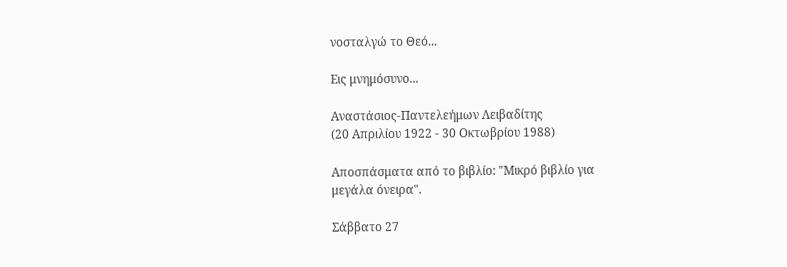νοσταλγώ το Θεό...

Εις μνημόσυνο...

Αναστάσιος-Παντελεήμων Λειβαδίτης
(20 Απριλίου 1922 - 30 Οκτωβρίου 1988)

Αποσπάσματα από το βιβλίο: "Μικρό βιβλίο για
μεγάλα όνειρα".

Σάββατο 27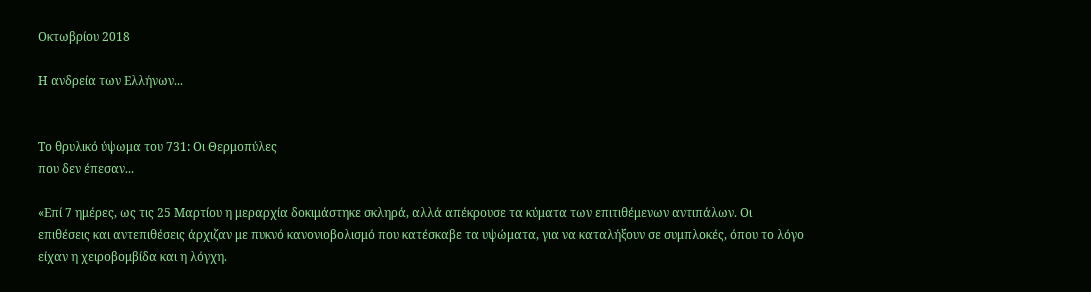Οκτωβρίου 2018

Η ανδρεία των Ελλήνων...


Το θρυλικό ύψωμα του 731: Οι Θερμοπύλες
που δεν έπεσαν...

«Επί 7 ημέρες, ως τις 25 Μαρτίου η μεραρχία δοκιμάστηκε σκληρά, αλλά απέκρουσε τα κύματα των επιτιθέμενων αντιπάλων. Οι επιθέσεις και αντεπιθέσεις άρχιζαν με πυκνό κανονιοβολισμό που κατέσκαβε τα υψώματα, για να καταλήξουν σε συμπλοκές, όπου το λόγο είχαν η χειροβομβίδα και η λόγχη.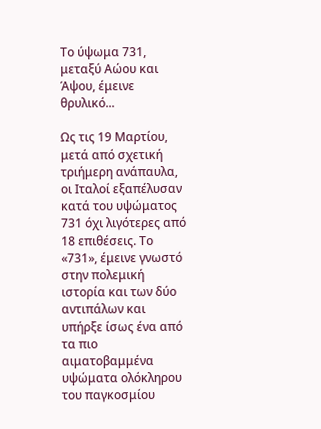Το ύψωμα 731, μεταξύ Αώου και Άψου, έμεινε θρυλικό...

Ως τις 19 Μαρτίου, μετά από σχετική τριήμερη ανάπαυλα, οι Ιταλοί εξαπέλυσαν κατά του υψώματος 731 όχι λιγότερες από 18 επιθέσεις. Το «731», έμεινε γνωστό στην πολεμική ιστορία και των δύο αντιπάλων και υπήρξε ίσως ένα από τα πιο αιματοβαμμένα υψώματα ολόκληρου του παγκοσμίου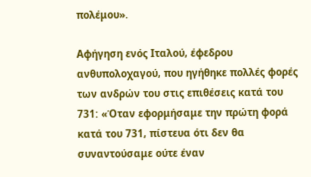πολέμου».

Αφήγηση ενός Ιταλού, έφεδρου ανθυπολοχαγού, που ηγήθηκε πολλές φορές των ανδρών του στις επιθέσεις κατά του 731: «Όταν εφορμήσαμε την πρώτη φορά κατά του 731, πίστευα ότι δεν θα συναντούσαμε ούτε έναν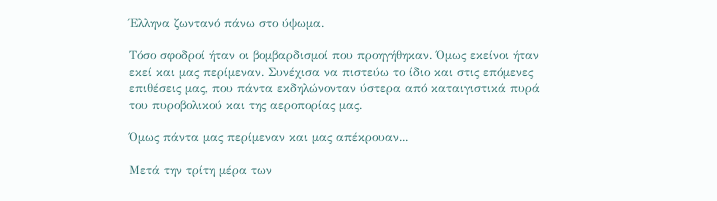Έλληνα ζωντανό πάνω στο ύψωμα.

Τόσο σφοδροί ήταν οι βομβαρδισμοί που προηγήθηκαν. Όμως εκείνοι ήταν εκεί και μας περίμεναν. Συνέχισα να πιστεύω το ίδιο και στις επόμενες επιθέσεις μας, που πάντα εκδηλώνονταν ύστερα από καταιγιστικά πυρά του πυροβολικού και της αεροπορίας μας.

Όμως πάντα μας περίμεναν και μας απέκρουαν...

Μετά την τρίτη μέρα των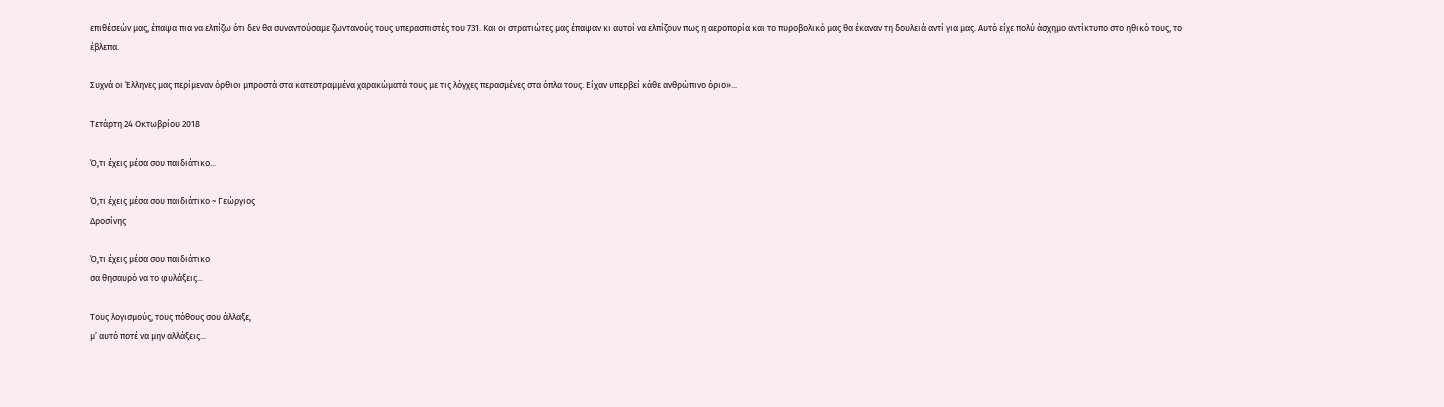επιθέσεών μας, έπαψα πια να ελπίζω ότι δεν θα συναντούσαμε ζωντανούς τους υπερασπιστές του 731. Και οι στρατιώτες μας έπαψαν κι αυτοί να ελπίζουν πως η αεροπορία και το πυροβολικό μας θα έκαναν τη δουλειά αντί για μας. Αυτό είχε πολύ άσχημο αντίκτυπο στο ηθικό τους, το έβλεπα.

Συχνά οι Έλληνες μας περίμεναν όρθιοι μπροστά στα κατεστραμμένα χαρακώματά τους με τις λόγχες περασμένες στα όπλα τους. Είχαν υπερβεί κάθε ανθρώπινο όριο»...

Τετάρτη 24 Οκτωβρίου 2018

Ό,τι έχεις μέσα σου παιδιάτικο...

Ό,τι έχεις μέσα σου παιδιάτικο ~ Γεώργιος
Δροσίνης

Ό,τι έχεις μέσα σου παιδιάτικο
σα θησαυρό να το φυλάξεις...

Τους λογισμούς, τους πόθους σου άλλαξε,
μ’ αυτό ποτέ να μην αλλάξεις...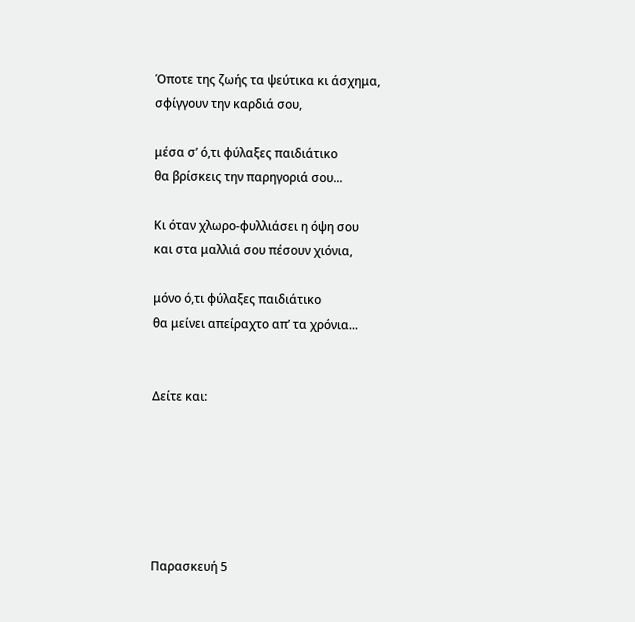Όποτε της ζωής τα ψεύτικα κι άσχημα,
σφίγγουν την καρδιά σου,

μέσα σ’ ό,τι φύλαξες παιδιάτικο
θα βρίσκεις την παρηγοριά σου...

Κι όταν χλωρο-φυλλιάσει η όψη σου
και στα μαλλιά σου πέσουν χιόνια,

μόνο ό,τι φύλαξες παιδιάτικο
θα μείνει απείραχτο απ’ τα χρόνια...


Δείτε και:






Παρασκευή 5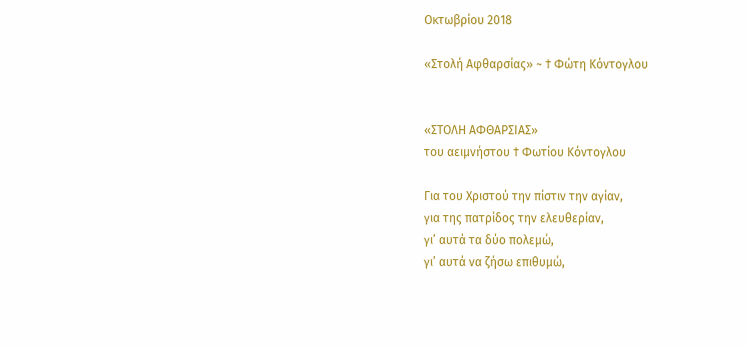Οκτωβρίου 2018

«Στολή Αφθαρσίας» ~ † Φώτη Κόντογλου


«ΣΤΟΛΗ ΑΦΘΑΡΣΙΑΣ»
του αειμνήστου † Φωτίου Κόντογλου

Για του Χριστού την πίστιν την αγίαν,
για της πατρίδος την ελευθερίαν,
γι’ αυτά τα δύο πολεμώ,
γι’ αυτά να ζήσω επιθυμώ,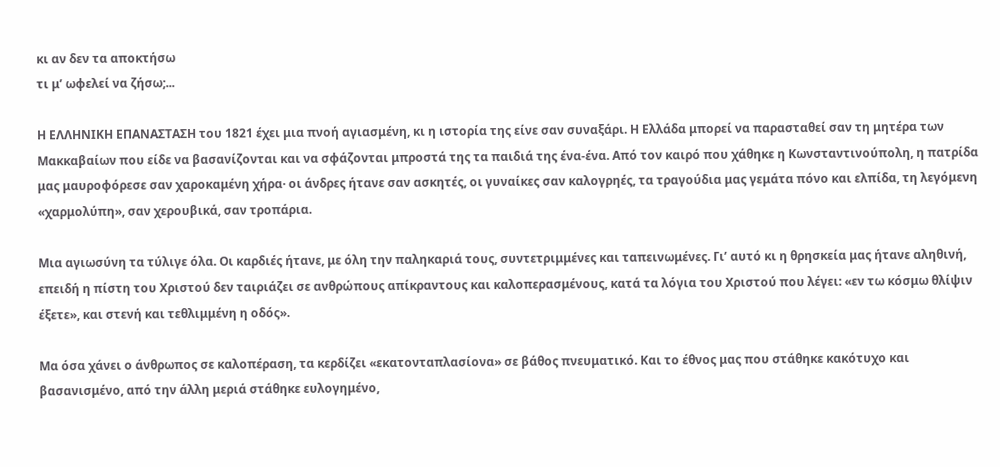κι αν δεν τα αποκτήσω
τι μ’ ωφελεί να ζήσω;...

Η ΕΛΛΗΝΙΚΗ ΕΠΑΝΑΣΤΑΣΗ του 1821 έχει μια πνοή αγιασμένη, κι η ιστορία της είνε σαν συναξάρι. Η Ελλάδα μπορεί να παρασταθεί σαν τη μητέρα των Μακκαβαίων που είδε να βασανίζονται και να σφάζονται μπροστά της τα παιδιά της ένα-ένα. Από τον καιρό που χάθηκε η Κωνσταντινούπολη, η πατρίδα μας μαυροφόρεσε σαν χαροκαμένη χήρα· οι άνδρες ήτανε σαν ασκητές, οι γυναίκες σαν καλογρηές, τα τραγούδια μας γεμάτα πόνο και ελπίδα, τη λεγόμενη «χαρμολύπη», σαν χερουβικά, σαν τροπάρια.

Μια αγιωσύνη τα τύλιγε όλα. Οι καρδιές ήτανε, με όλη την παληκαριά τους, συντετριμμένες και ταπεινωμένες. Γι’ αυτό κι η θρησκεία μας ήτανε αληθινή, επειδή η πίστη του Χριστού δεν ταιριάζει σε ανθρώπους απίκραντους και καλοπερασμένους, κατά τα λόγια του Χριστού που λέγει: «εν τω κόσμω θλίψιν έξετε», και στενή και τεθλιμμένη η οδός».

Μα όσα χάνει ο άνθρωπος σε καλοπέραση, τα κερδίζει «εκατονταπλασίονα» σε βάθος πνευματικό. Και το έθνος μας που στάθηκε κακότυχο και βασανισμένο, από την άλλη μεριά στάθηκε ευλογημένο,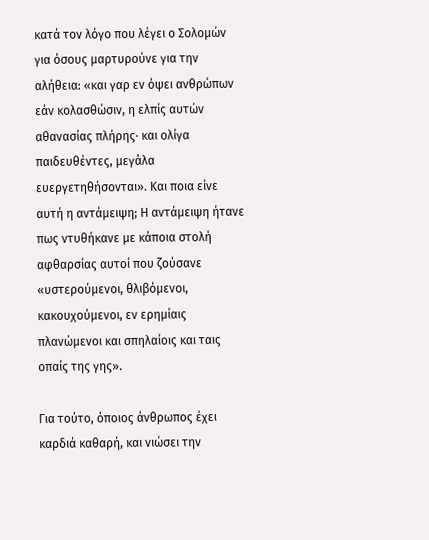κατά τον λόγο που λέγει ο Σολομών για όσους μαρτυρούνε για την αλήθεια: «και γαρ εν όψει ανθρώπων εάν κολασθώσιν, η ελπίς αυτών αθανασίας πλήρης· και ολίγα παιδευθέντες, μεγάλα ευεργετηθήσονται». Και ποια είνε αυτή η αντάμειψη; Η αντάμειψη ήτανε πως ντυθήκανε με κάποια στολή αφθαρσίας αυτοί που ζούσανε «υστερούμενοι, θλιβόμενοι, κακουχούμενοι, εν ερημίαις πλανώμενοι και σπηλαίοις και ταις οπαίς της γης».

Για τούτο, όποιος άνθρωπος έχει καρδιά καθαρή, και νιώσει την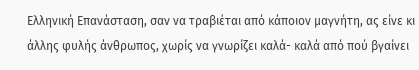Ελληνική Επανάσταση, σαν να τραβιέται από κάποιον μαγνήτη, ας είνε κι άλλης φυλής άνθρωπος, χωρίς να γνωρίζει καλά- καλά από πού βγαίνει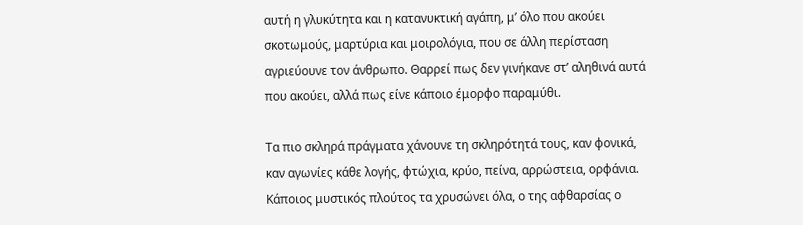αυτή η γλυκύτητα και η κατανυκτική αγάπη, μ’ όλο που ακούει σκοτωμούς, μαρτύρια και μοιρολόγια, που σε άλλη περίσταση αγριεύουνε τον άνθρωπο. Θαρρεί πως δεν γινήκανε στ’ αληθινά αυτά που ακούει, αλλά πως είνε κάποιο έμορφο παραμύθι.

Τα πιο σκληρά πράγματα χάνουνε τη σκληρότητά τους, καν φονικά, καν αγωνίες κάθε λογής, φτώχια, κρύο, πείνα, αρρώστεια, ορφάνια. Κάποιος μυστικός πλούτος τα χρυσώνει όλα, ο της αφθαρσίας ο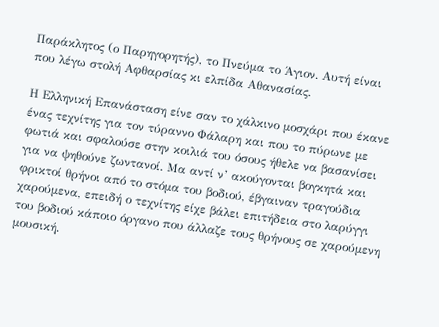Παράκλητος (ο Παρηγορητής), το Πνεύμα το Άγιον. Αυτή είναι που λέγω στολή Αφθαρσίας κι ελπίδα Αθανασίας.

Η Ελληνική Επανάσταση είνε σαν το χάλκινο μοσχάρι που έκανε ένας τεχνίτης για τον τύραννο Φάλαρη και που το πύρωνε με φωτιά και σφαλούσε στην κοιλιά του όσους ήθελε να βασανίσει για να ψηθούνε ζωντανοί. Μα αντί ν’ ακούγονται βογκητά και φρικτοί θρήνοι από το στόμα του βοδιού, έβγαιναν τραγούδια χαρούμενα, επειδή ο τεχνίτης είχε βάλει επιτήδεια στο λαρύγγι του βοδιού κάποιο όργανο που άλλαζε τους θρήνους σε χαρούμενη μουσική.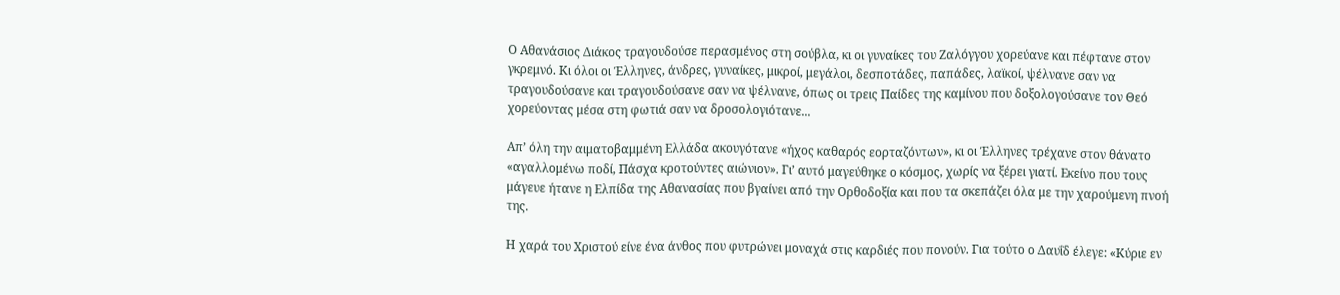Ο Αθανάσιος Διάκος τραγουδούσε περασμένος στη σούβλα, κι οι γυναίκες του Ζαλόγγου χορεύανε και πέφτανε στον γκρεμνό. Κι όλοι οι Έλληνες, άνδρες, γυναίκες, μικροί, μεγάλοι, δεσποτάδες, παπάδες, λαϊκοί, ψέλνανε σαν να τραγουδούσανε και τραγουδούσανε σαν να ψέλνανε, όπως οι τρεις Παίδες της καμίνου που δοξολογούσανε τον Θεό χορεύοντας μέσα στη φωτιά σαν να δροσολογιότανε...

Απ’ όλη την αιματοβαμμένη Ελλάδα ακουγότανε «ήχος καθαρός εορταζόντων», κι οι Έλληνες τρέχανε στον θάνατο «αγαλλομένω ποδί, Πάσχα κροτούντες αιώνιον». Γι’ αυτό μαγεύθηκε ο κόσμος, χωρίς να ξέρει γιατί. Εκείνο που τους μάγευε ήτανε η Ελπίδα της Αθανασίας που βγαίνει από την Ορθοδοξία και που τα σκεπάζει όλα με την χαρούμενη πνοή της.

Η χαρά του Χριστού είνε ένα άνθος που φυτρώνει μοναχά στις καρδιές που πονούν. Για τούτο ο Δαυΐδ έλεγε: «Κύριε εν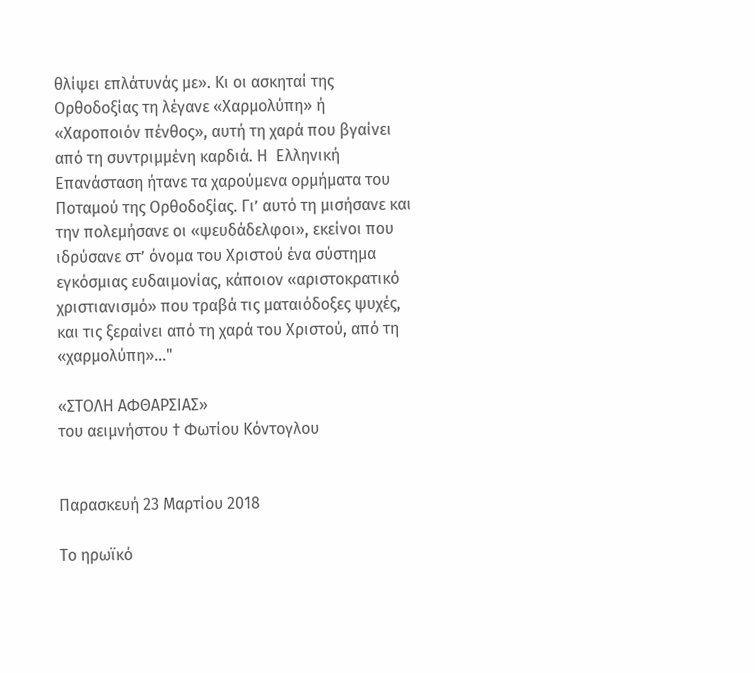θλίψει επλάτυνάς με». Κι οι ασκηταί της Ορθοδοξίας τη λέγανε «Χαρμολύπη» ή «Χαροποιόν πένθος», αυτή τη χαρά που βγαίνει από τη συντριμμένη καρδιά. Η  Ελληνική Επανάσταση ήτανε τα χαρούμενα ορμήματα του Ποταμού της Ορθοδοξίας. Γι’ αυτό τη μισήσανε και την πολεμήσανε οι «ψευδάδελφοι», εκείνοι που ιδρύσανε στ’ όνομα του Χριστού ένα σύστημα εγκόσμιας ευδαιμονίας, κάποιον «αριστοκρατικό χριστιανισμό» που τραβά τις ματαιόδοξες ψυχές, και τις ξεραίνει από τη χαρά του Χριστού, από τη «χαρμολύπη»..."

«ΣΤΟΛΗ ΑΦΘΑΡΣΙΑΣ»
του αειμνήστου † Φωτίου Κόντογλου


Παρασκευή 23 Μαρτίου 2018

Το ηρωϊκό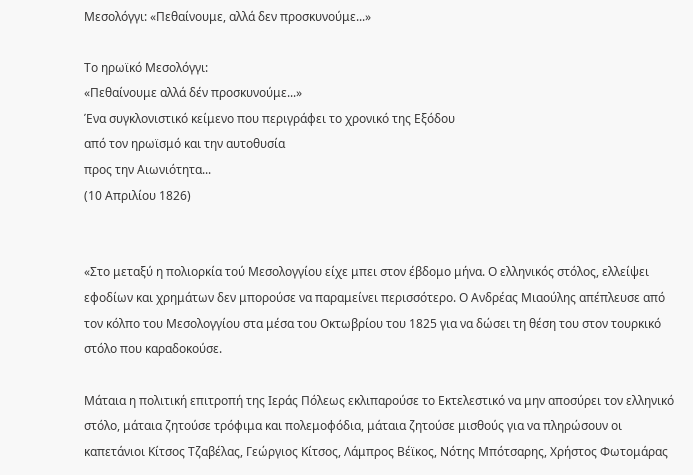Μεσολόγγι: «Πεθαίνουμε, αλλά δεν προσκυνούμε...»

Το ηρωϊκό Μεσολόγγι:
«Πεθαίνουμε αλλά δέν προσκυνούμε...»
Ένα συγκλονιστικό κείμενο που περιγράφει το χρονικό της Εξόδου
από τον ηρωϊσμό και την αυτοθυσία
προς την Αιωνιότητα...
(10 Απριλίου 1826)


«Στο μεταξύ η πολιορκία τού Μεσολογγίου είχε μπει στον έβδομο μήνα. Ο ελληνικός στόλος, ελλείψει εφοδίων και χρημάτων δεν μπορούσε να παραμείνει περισσότερο. Ο Ανδρέας Μιαούλης απέπλευσε από τον κόλπο του Μεσολογγίου στα μέσα του Οκτωβρίου του 1825 για να δώσει τη θέση του στον τουρκικό στόλο που καραδοκούσε.

Μάταια η πολιτική επιτροπή της Ιεράς Πόλεως εκλιπαρούσε το Εκτελεστικό να μην αποσύρει τον ελληνικό στόλο, μάταια ζητούσε τρόφιμα και πολεμοφόδια, μάταια ζητούσε μισθούς για να πληρώσουν οι καπετάνιοι Κίτσος Τζαβέλας, Γεώργιος Κίτσος, Λάμπρος Βέϊκος, Νότης Μπότσαρης, Χρήστος Φωτομάρας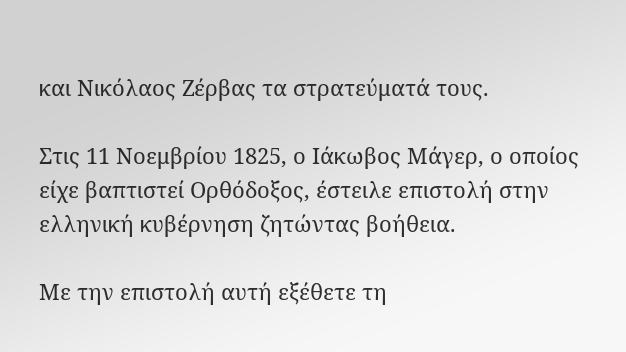και Νικόλαος Ζέρβας τα στρατεύματά τους.

Στις 11 Νοεμβρίου 1825, ο Ιάκωβος Μάγερ, ο οποίος είχε βαπτιστεί Ορθόδοξος, έστειλε επιστολή στην ελληνική κυβέρνηση ζητώντας βοήθεια.

Με την επιστολή αυτή εξέθετε τη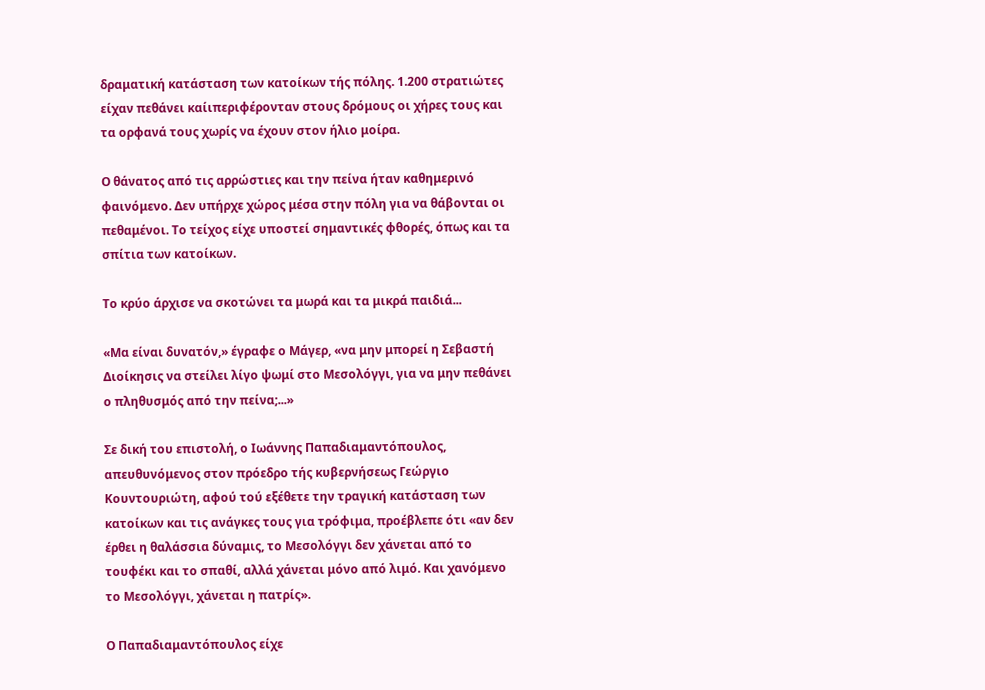δραματική κατάσταση των κατοίκων τής πόλης. 1.200 στρατιώτες είχαν πεθάνει καίιπεριφέρονταν στους δρόμους οι χήρες τους και τα ορφανά τους χωρίς να έχουν στον ήλιο μοίρα.

Ο θάνατος από τις αρρώστιες και την πείνα ήταν καθημερινό φαινόμενο. Δεν υπήρχε χώρος μέσα στην πόλη για να θάβονται οι πεθαμένοι. Το τείχος είχε υποστεί σημαντικές φθορές, όπως και τα σπίτια των κατοίκων.

Το κρύο άρχισε να σκοτώνει τα μωρά και τα μικρά παιδιά...

«Μα είναι δυνατόν,» έγραφε ο Μάγερ, «να μην μπορεί η Σεβαστή Διοίκησις να στείλει λίγο ψωμί στο Μεσολόγγι, για να μην πεθάνει ο πληθυσμός από την πείνα;...»

Σε δική του επιστολή, ο Ιωάννης Παπαδιαμαντόπουλος, απευθυνόμενος στον πρόεδρο τής κυβερνήσεως Γεώργιο Κουντουριώτη, αφού τού εξέθετε την τραγική κατάσταση των κατοίκων και τις ανάγκες τους για τρόφιμα, προέβλεπε ότι «αν δεν έρθει η θαλάσσια δύναμις, το Μεσολόγγι δεν χάνεται από το τουφέκι και το σπαθί, αλλά χάνεται μόνο από λιμό. Και χανόμενο το Μεσολόγγι, χάνεται η πατρίς».

Ο Παπαδιαμαντόπουλος είχε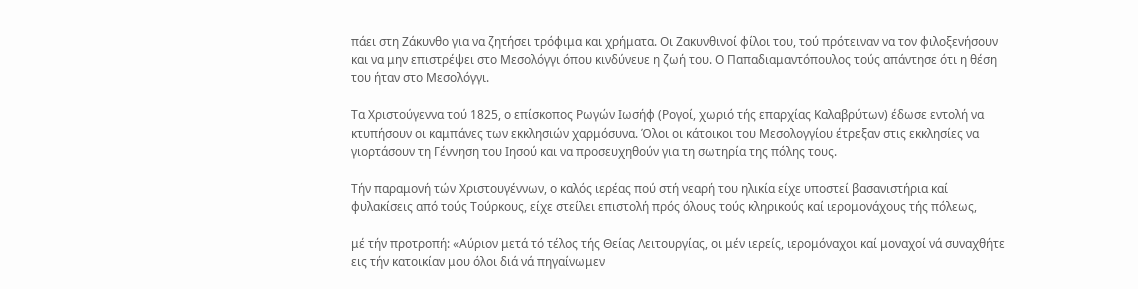πάει στη Ζάκυνθο για να ζητήσει τρόφιμα και χρήματα. Οι Ζακυνθινοί φίλοι του, τού πρότειναν να τον φιλοξενήσουν και να μην επιστρέψει στο Μεσολόγγι όπου κινδύνευε η ζωή του. Ο Παπαδιαμαντόπουλος τούς απάντησε ότι η θέση του ήταν στο Μεσολόγγι.

Τα Χριστούγεννα τού 1825, ο επίσκοπος Ρωγών Ιωσήφ (Ρογοί, χωριό τής επαρχίας Καλαβρύτων) έδωσε εντολή να κτυπήσουν οι καμπάνες των εκκλησιών χαρμόσυνα. Όλοι οι κάτοικοι του Μεσολογγίου έτρεξαν στις εκκλησίες να γιορτάσουν τη Γέννηση του Ιησού και να προσευχηθούν για τη σωτηρία της πόλης τους.

Τήν παραμονή τών Χριστουγέννων, ο καλός ιερέας πού στή νεαρή του ηλικία είχε υποστεί βασανιστήρια καί φυλακίσεις από τούς Τούρκους, είχε στείλει επιστολή πρός όλους τούς κληρικούς καί ιερομονάχους τής πόλεως,

μέ τήν προτροπή: «Αύριον μετά τό τέλος τής Θείας Λειτουργίας, οι μέν ιερείς, ιερομόναχοι καί μοναχοί νά συναχθήτε εις τήν κατοικίαν μου όλοι διά νά πηγαίνωμεν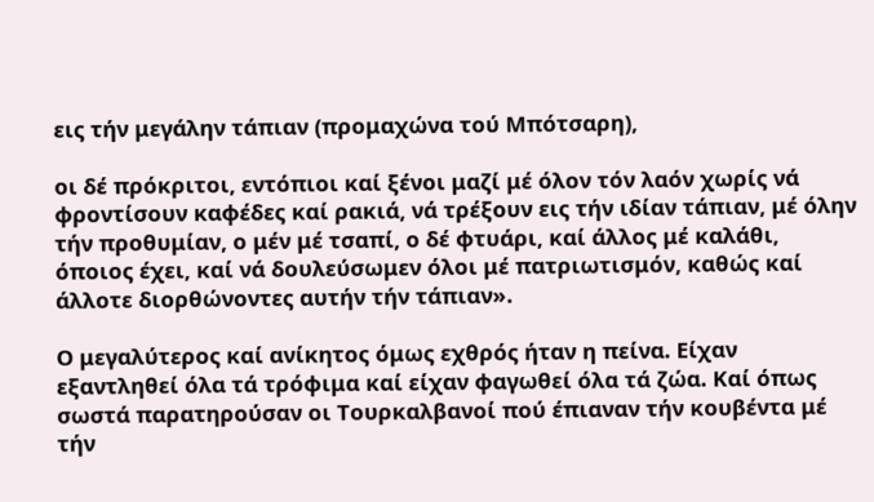εις τήν μεγάλην τάπιαν (προμαχώνα τού Μπότσαρη),

οι δέ πρόκριτοι, εντόπιοι καί ξένοι μαζί μέ όλον τόν λαόν χωρίς νά φροντίσουν καφέδες καί ρακιά, νά τρέξουν εις τήν ιδίαν τάπιαν, μέ όλην τήν προθυμίαν, ο μέν μέ τσαπί, ο δέ φτυάρι, καί άλλος μέ καλάθι, όποιος έχει, καί νά δουλεύσωμεν όλοι μέ πατριωτισμόν, καθώς καί άλλοτε διορθώνοντες αυτήν τήν τάπιαν».

Ο μεγαλύτερος καί ανίκητος όμως εχθρός ήταν η πείνα. Είχαν εξαντληθεί όλα τά τρόφιμα καί είχαν φαγωθεί όλα τά ζώα. Καί όπως σωστά παρατηρούσαν οι Τουρκαλβανοί πού έπιαναν τήν κουβέντα μέ τήν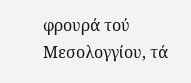φρουρά τού Μεσολογγίου, τά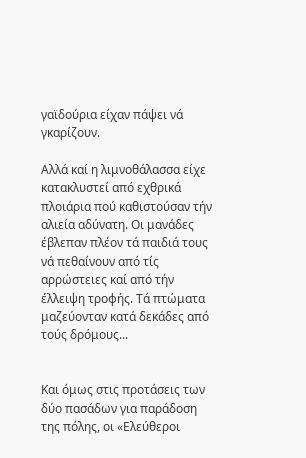γαϊδούρια είχαν πάψει νά γκαρίζουν.

Αλλά καί η λιμνοθάλασσα είχε κατακλυστεί από εχθρικά πλοιάρια πού καθιστούσαν τήν αλιεία αδύνατη. Οι μανάδες έβλεπαν πλέον τά παιδιά τους νά πεθαίνουν από τίς αρρώστειες καί από τήν έλλειψη τροφής. Τά πτώματα μαζεύονταν κατά δεκάδες από τούς δρόμους...


Και όμως στις προτάσεις των δύο πασάδων για παράδοση της πόλης, οι «Ελεύθεροι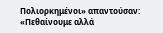Πολιορκημένοι» απαντούσαν: «Πεθαίνουμε αλλά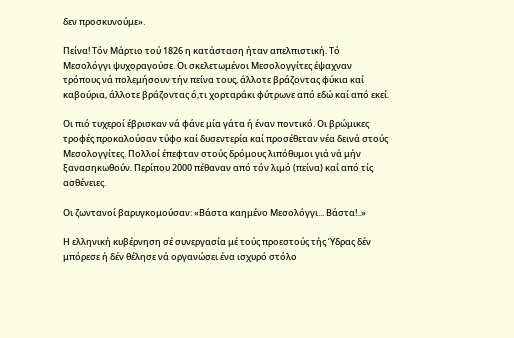δεν προσκυνούμε».

Πείνα! Τόν Μάρτιο τού 1826 η κατάσταση ήταν απελπιστική. Τό Μεσολόγγι ψυχοραγούσε. Οι σκελετωμένοι Μεσολογγίτες έψαχναν τρόπους νά πολεμήσουν τήν πείνα τους, άλλοτε βράζοντας φύκια καί καβούρια, άλλοτε βράζοντας ό,τι χορταράκι φύτρωνε από εδώ καί από εκεί.

Οι πιό τυχεροί έβρισκαν νά φάνε μία γάτα ή έναν ποντικό. Οι βρώμικες τροφές προκαλούσαν τύφο καί δυσεντερία καί προσέθεταν νέα δεινά στούς Μεσολογγίτες. Πολλοί έπεφταν στούς δρόμους λιπόθυμοι γιά νά μήν ξανασηκωθούν. Περίπου 2000 πέθαναν από τόν λιμό (πείνα) καί από τίς ασθένειες.

Οι ζωντανοί βαρυγκομούσαν: «Βάστα καημένο Μεσολόγγι... Βάστα!..»

Η ελληνική κυβέρνηση σέ συνεργασία μέ τούς προεστούς τής Ύδρας δέν μπόρεσε ή δέν θέλησε νά οργανώσει ένα ισχυρό στόλο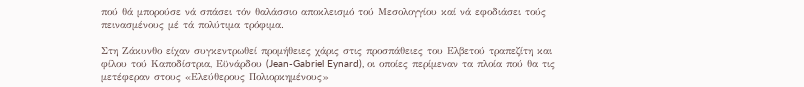πού θά μπορούσε νά σπάσει τόν θαλάσσιο αποκλεισμό τού Μεσολογγίου καί νά εφοδιάσει τούς πεινασμένους μέ τά πολύτιμα τρόφιμα.

Στη Ζάκυνθο είχαν συγκεντρωθεί προμήθειες χάρις στις προσπάθειες του Ελβετού τραπεζίτη και φίλου τού Καποδίστρια, Εϋνάρδου (Jean-Gabriel Eynard), οι οποίες περίμεναν τα πλοία πού θα τις μετέφεραν στους «Ελεύθερους Πολιορκημένους»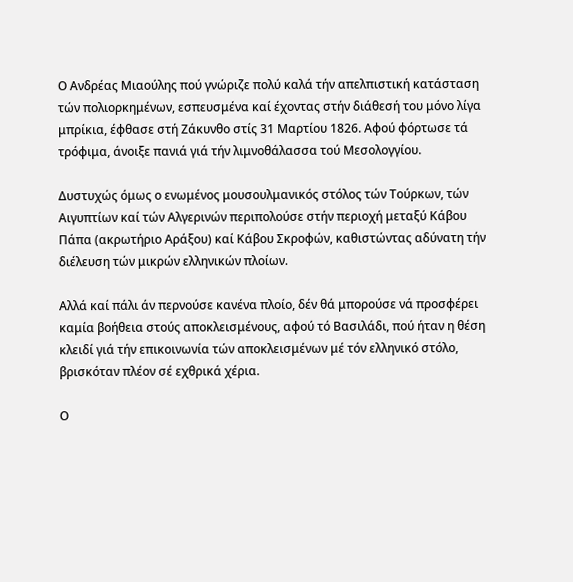Ο Ανδρέας Μιαούλης πού γνώριζε πολύ καλά τήν απελπιστική κατάσταση τών πολιορκημένων, εσπευσμένα καί έχοντας στήν διάθεσή του μόνο λίγα μπρίκια, έφθασε στή Ζάκυνθο στίς 31 Μαρτίου 1826. Αφού φόρτωσε τά τρόφιμα, άνοιξε πανιά γιά τήν λιμνοθάλασσα τού Μεσολογγίου.

Δυστυχώς όμως ο ενωμένος μουσουλμανικός στόλος τών Τούρκων, τών Αιγυπτίων καί τών Αλγερινών περιπολούσε στήν περιοχή μεταξύ Κάβου Πάπα (ακρωτήριο Αράξου) καί Κάβου Σκροφών, καθιστώντας αδύνατη τήν διέλευση τών μικρών ελληνικών πλοίων.

Αλλά καί πάλι άν περνούσε κανένα πλοίο, δέν θά μπορούσε νά προσφέρει καμία βοήθεια στούς αποκλεισμένους, αφού τό Βασιλάδι, πού ήταν η θέση κλειδί γιά τήν επικοινωνία τών αποκλεισμένων μέ τόν ελληνικό στόλο, βρισκόταν πλέον σέ εχθρικά χέρια.

Ο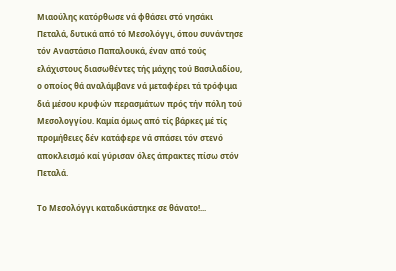Μιαούλης κατόρθωσε νά φθάσει στό νησάκι Πεταλά, δυτικά από τό Μεσολόγγι, όπου συνάντησε τόν Αναστάσιο Παπαλουκά, έναν από τούς ελάχιστους διασωθέντες τής μάχης τού Βασιλαδίου, ο οποίος θά αναλάμβανε νά μεταφέρει τά τρόφιμα διά μέσου κρυφών περασμάτων πρός τήν πόλη τού Μεσολογγίου. Καμία όμως από τίς βάρκες μέ τίς προμήθειες δέν κατάφερε νά σπάσει τόν στενό αποκλεισμό καί γύρισαν όλες άπρακτες πίσω στόν Πεταλά.

Το Μεσολόγγι καταδικάστηκε σε θάνατο!...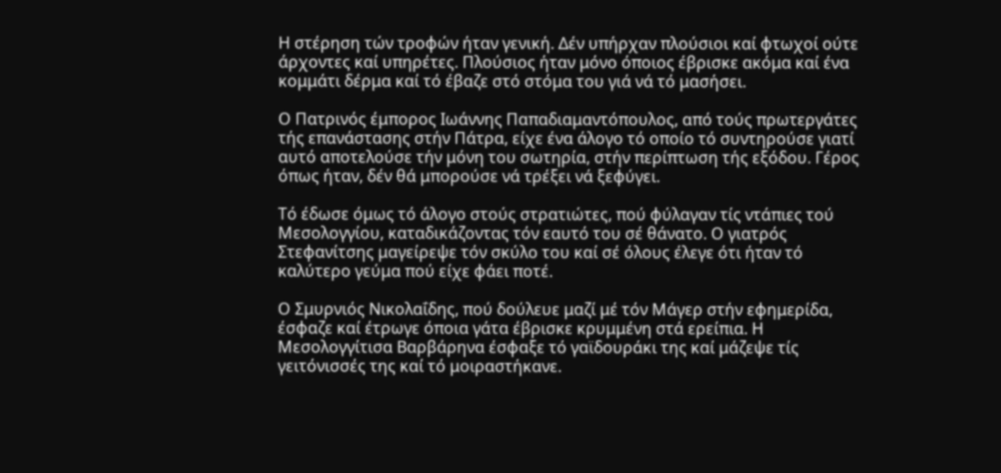Η στέρηση τών τροφών ήταν γενική. Δέν υπήρχαν πλούσιοι καί φτωχοί ούτε άρχοντες καί υπηρέτες. Πλούσιος ήταν μόνο όποιος έβρισκε ακόμα καί ένα κομμάτι δέρμα καί τό έβαζε στό στόμα του γιά νά τό μασήσει.

Ο Πατρινός έμπορος Ιωάννης Παπαδιαμαντόπουλος, από τούς πρωτεργάτες τής επανάστασης στήν Πάτρα, είχε ένα άλογο τό οποίο τό συντηρούσε γιατί αυτό αποτελούσε τήν μόνη του σωτηρία, στήν περίπτωση τής εξόδου. Γέρος όπως ήταν, δέν θά μπορούσε νά τρέξει νά ξεφύγει.

Τό έδωσε όμως τό άλογο στούς στρατιώτες, πού φύλαγαν τίς ντάπιες τού Μεσολογγίου, καταδικάζοντας τόν εαυτό του σέ θάνατο. Ο γιατρός Στεφανίτσης μαγείρεψε τόν σκύλο του καί σέ όλους έλεγε ότι ήταν τό καλύτερο γεύμα πού είχε φάει ποτέ.

Ο Σμυρνιός Νικολαΐδης, πού δούλευε μαζί μέ τόν Μάγερ στήν εφημερίδα, έσφαζε καί έτρωγε όποια γάτα έβρισκε κρυμμένη στά ερείπια. Η Μεσολογγίτισα Βαρβάρηνα έσφαξε τό γαϊδουράκι της καί μάζεψε τίς γειτόνισσές της καί τό μοιραστήκανε.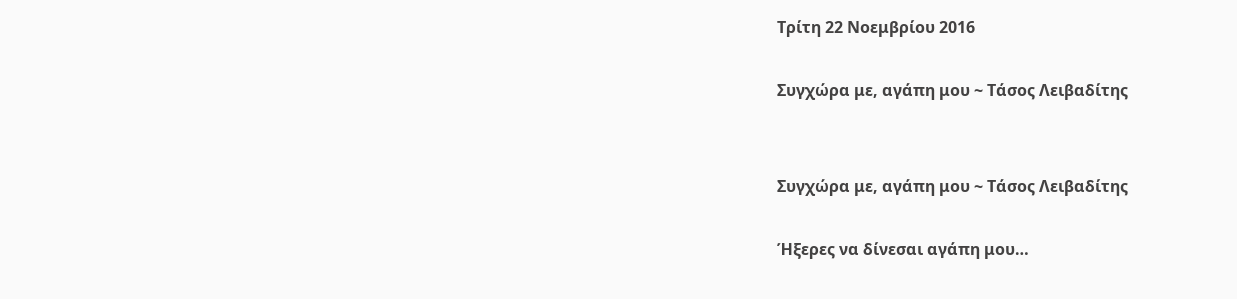Τρίτη 22 Νοεμβρίου 2016

Συγχώρα με, αγάπη μου ~ Τάσος Λειβαδίτης


Συγχώρα με, αγάπη μου ~ Τάσος Λειβαδίτης

Ήξερες να δίνεσαι αγάπη μου…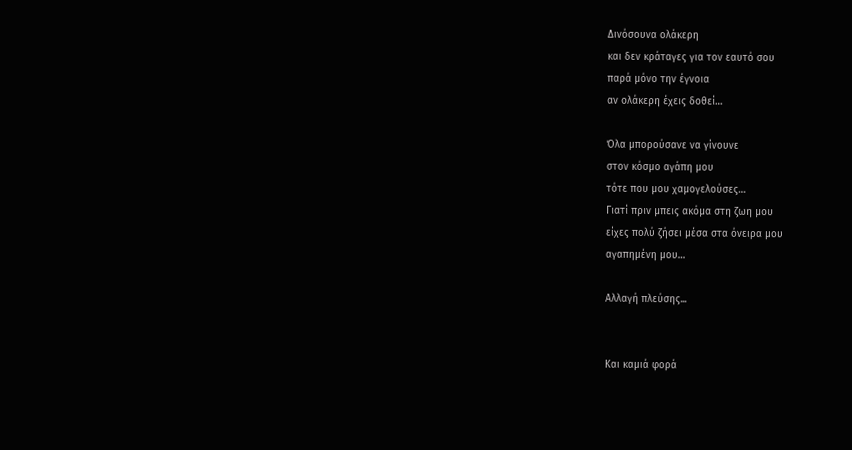Δινόσουνα ολάκερη
και δεν κράταγες για τον εαυτό σου
παρά μόνο την έγνοια
αν ολάκερη έχεις δοθεί…

Όλα μπορούσανε να γίνουνε
στον κόσμο αγάπη μου
τότε που μου χαμογελούσες…
Γιατί πριν μπεις ακόμα στη ζωη μου
είχες πολύ ζήσει μέσα στα όνειρα μου
αγαπημένη μου…

Αλλαγή πλεύσης...


Και καμιά φορά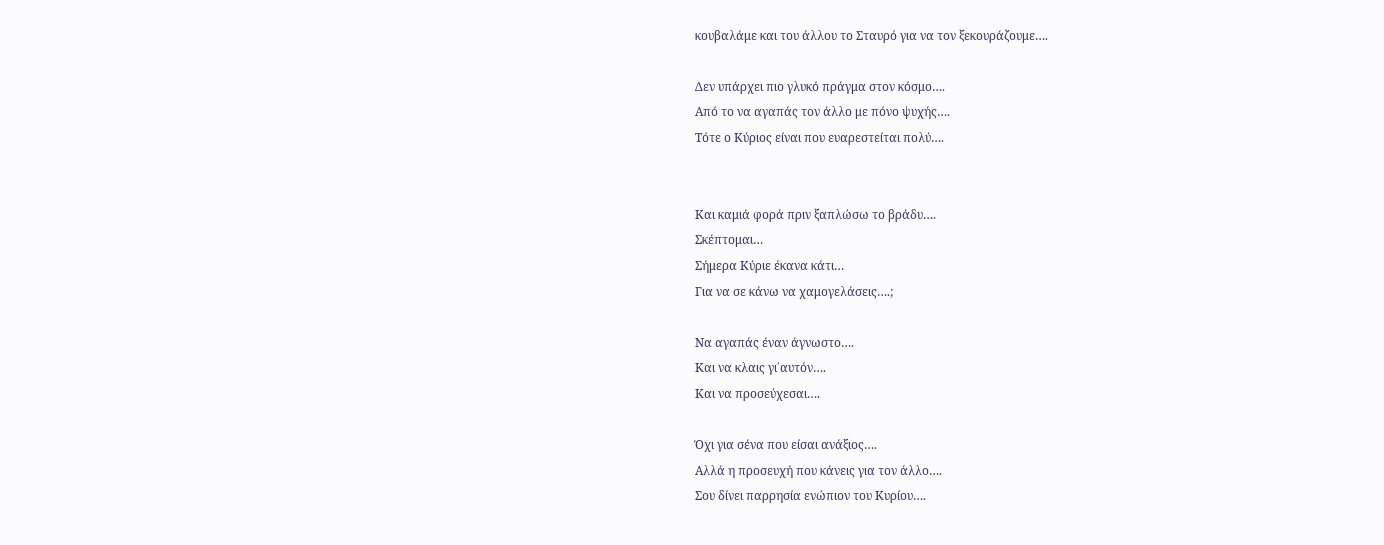κουβαλάμε και του άλλου το Σταυρό για να τον ξεκουράζουμε….

Δεν υπάρχει πιο γλυκό πράγμα στον κόσμο….
Από το να αγαπάς τον άλλο με πόνο ψυχής….
Τότε ο Κύριος είναι που ευαρεστείται πολύ….


Και καμιά φορά πριν ξαπλώσω το βράδυ….
Σκέπτομαι…
Σήμερα Κύριε έκανα κάτι…
Για να σε κάνω να χαμογελάσεις….;

Να αγαπάς έναν άγνωστο….
Και να κλαις γι΄αυτόν….
Και να προσεύχεσαι….

Όχι για σένα που είσαι ανάξιος….
Αλλά η προσευχή που κάνεις για τον άλλο….
Σου δίνει παρρησία ενώπιον του Κυρίου….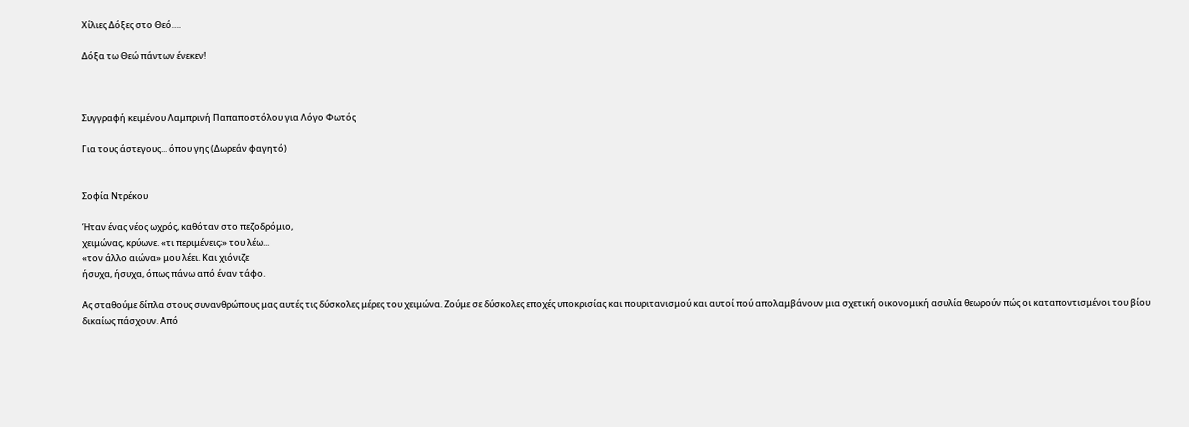Χίλιες Δόξες στο Θεό….

Δόξα τω Θεώ πάντων ένεκεν!



Συγγραφή κειμένου Λαμπρινή Παπαποστόλου για Λόγο Φωτός

Για τους άστεγους... όπου γης (Δωρεάν φαγητό)


Σοφία Ντρέκου

Ήταν ένας νέος ωχρός, καθόταν στο πεζοδρόμιο,
χειμώνας, κρύωνε. «τι περιμένεις;» του λέω...
«τον άλλο αιώνα» μου λέει. Και χιόνιζε
ήσυχα, ήσυχα, όπως πάνω από έναν τάφο.

Ας σταθούμε δίπλα στους συνανθρώπους μας αυτές τις δύσκολες μέρες του χειμώνα. Ζούμε σε δύσκολες εποχές υποκρισίας και πουριτανισμού και αυτοί πού απολαμβάνουν μια σχετική οικονομική ασυλία θεωρούν πώς οι καταποντισμένοι του βίου δικαίως πάσχουν. Από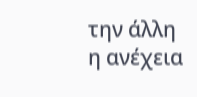την άλλη η ανέχεια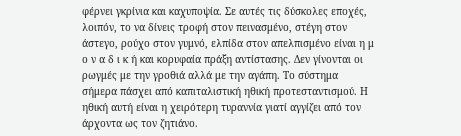φέρνει γκρίνια και καχυποψία. Σε αυτές τις δύσκολες εποχές, λοιπόν, το να δίνεις τροφή στον πεινασμένο, στέγη στον άστεγο, ρούχο στον γυμνό, ελπίδα στον απελπισμένο είναι η μ ο ν α δ ι κ ή και κορυφαία πράξη αντίστασης. Δεν γίνονται οι ρωγμές με την γροθιά αλλά με την αγάπη. Το σύστημα σήμερα πάσχει από καπιταλιστική ηθική προτεσταντισμού. Η ηθική αυτή είναι η χειρότερη τυραννία γιατί αγγίζει από τον άρχοντα ως τον ζητιάνο.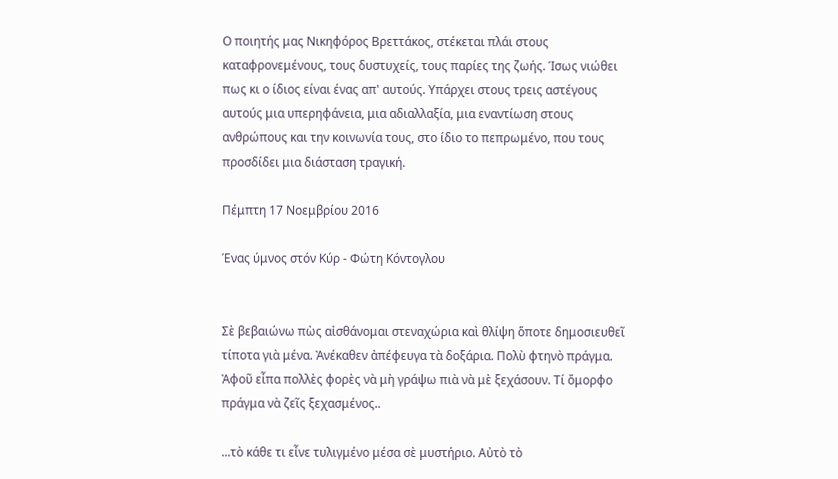Ο ποιητής μας Νικηφόρος Βρεττάκος, στέκεται πλάι στους καταφρονεμένους, τους δυστυχείς, τους παρίες της ζωής. Ίσως νιώθει πως κι ο ίδιος είναι ένας απ' αυτούς. Υπάρχει στους τρεις αστέγους αυτούς μια υπερηφάνεια, μια αδιαλλαξία, μια εναντίωση στους ανθρώπους και την κοινωνία τους, στο ίδιο το πεπρωμένο, που τους προσδίδει μια διάσταση τραγική.

Πέμπτη 17 Νοεμβρίου 2016

Ένας ύμνος στόν Κύρ - Φώτη Κόντογλου


Σὲ βεβαιώνω πὼς αἰσθάνομαι στεναχώρια καὶ θλίψη ὅποτε δημοσιευθεῖ τίποτα γιὰ μένα. Ἀνέκαθεν ἀπέφευγα τὰ δοξάρια. Πολὺ φτηνὸ πράγμα. Ἀφοῦ εἶπα πολλὲς φορὲς νὰ μὴ γράψω πιὰ νὰ μὲ ξεχάσουν. Τί ὄμορφο πράγμα νὰ ζεῖς ξεχασμένος..

...τὸ κάθε τι εἶνε τυλιγμένο μέσα σὲ μυστήριο. Αὐτὸ τὸ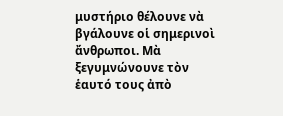μυστήριο θέλουνε νὰ βγάλουνε οἱ σημερινοὶ ἄνθρωποι. Μὰ ξεγυμνώνουνε τὸν ἑαυτό τους ἀπὸ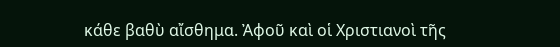κάθε βαθὺ αἴσθημα. Ἀφοῦ καὶ οἱ Χριστιανοὶ τῆς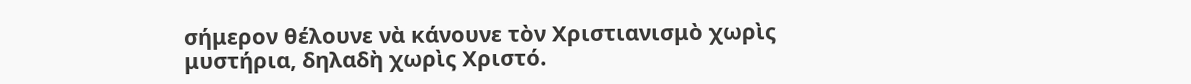σήμερον θέλουνε νὰ κάνουνε τὸν Χριστιανισμὸ χωρὶς μυστήρια, δηλαδὴ χωρὶς Χριστό.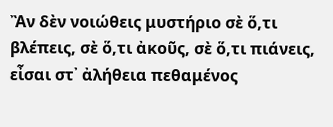Ἂν δὲν νοιώθεις μυστήριο σὲ ὅ,τι βλέπεις, σὲ ὅ,τι ἀκοῦς, σὲ ὅ,τι πιάνεις, εἶσαι στ᾿ ἀλήθεια πεθαμένος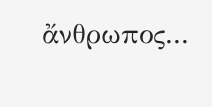ἄνθρωπος...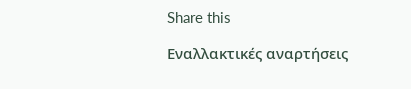Share this

Εναλλακτικές αναρτήσεις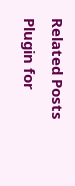Related Posts Plugin for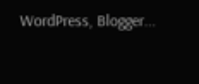WordPress, Blogger...